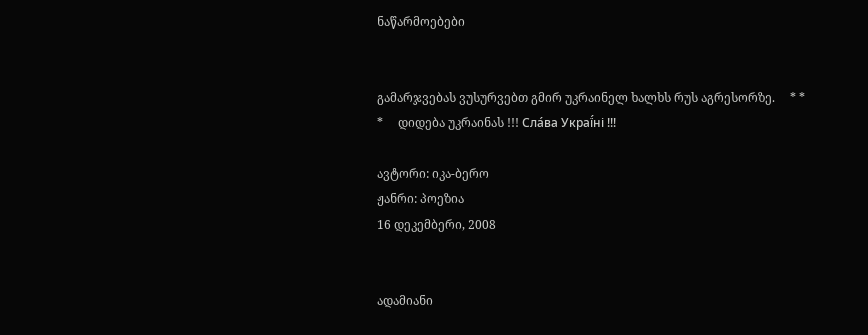ნაწარმოებები


გამარჯვებას ვუსურვებთ გმირ უკრაინელ ხალხს რუს აგრესორზე.     * * *     დიდება უკრაინას !!! Сла́ва Украї́ні !!!

ავტორი: იკა-ბერო
ჟანრი: პოეზია
16 დეკემბერი, 2008


ადამიანი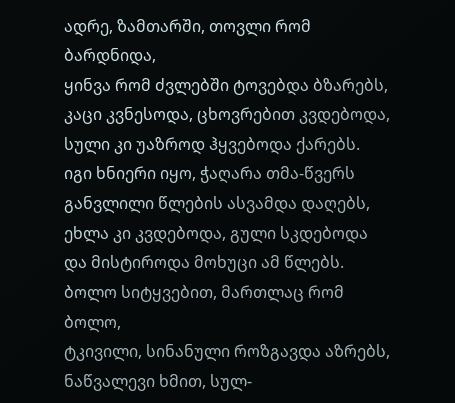ადრე, ზამთარში, თოვლი რომ ბარდნიდა,
ყინვა რომ ძვლებში ტოვებდა ბზარებს,
კაცი კვნესოდა, ცხოვრებით კვდებოდა,
სული კი უაზროდ ჰყვებოდა ქარებს.
იგი ხნიერი იყო, ჭაღარა თმა-წვერს
განვლილი წლების ასვამდა დაღებს,
ეხლა კი კვდებოდა, გული სკდებოდა
და მისტიროდა მოხუცი ამ წლებს.
ბოლო სიტყვებით, მართლაც რომ ბოლო,
ტკივილი, სინანული როზგავდა აზრებს,
ნაწვალევი ხმით, სულ-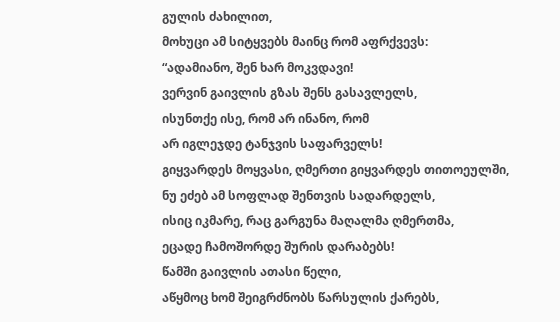გულის ძახილით,
მოხუცი ამ სიტყვებს მაინც რომ აფრქვევს:
“ადამიანო, შენ ხარ მოკვდავი!
ვერვინ გაივლის გზას შენს გასავლელს,
ისუნთქე ისე, რომ არ ინანო, რომ
არ იგლეჯდე ტანჯვის საფარველს!
გიყვარდეს მოყვასი, ღმერთი გიყვარდეს თითოეულში,
ნუ ეძებ ამ სოფლად შენთვის სადარდელს,
ისიც იკმარე, რაც გარგუნა მაღალმა ღმერთმა,
ეცადე ჩამოშორდე შურის დარაბებს!
წამში გაივლის ათასი წელი,
აწყმოც ხომ შეიგრძნობს წარსულის ქარებს,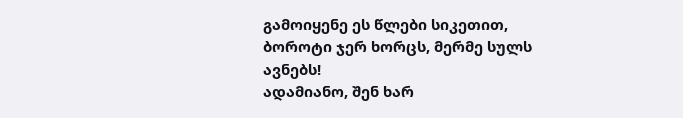გამოიყენე ეს წლები სიკეთით,
ბოროტი ჯერ ხორცს, მერმე სულს ავნებს!
ადამიანო, შენ ხარ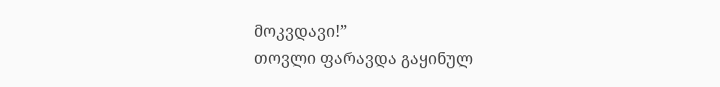მოკვდავი!”
თოვლი ფარავდა გაყინულ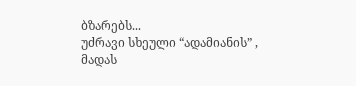ბზარებს...
უძრავი სხეული “ადამიანის” ,
მადას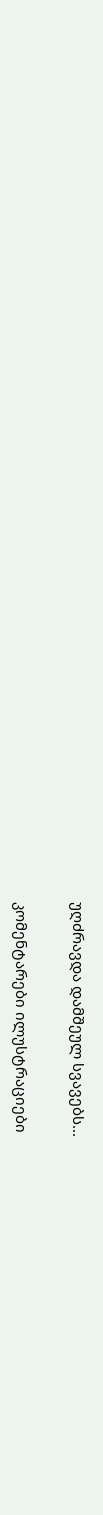უღძრავდა დამშეულ სვავებს...

კომენტარები ილუსტრაციები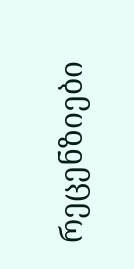რეცენზიები